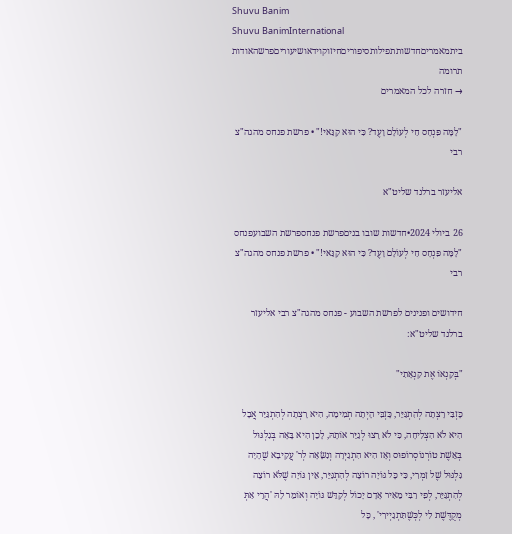Shuvu Banim
Shuvu BanimInternational
ביתמאמריםחדשותתפילותסיפוריםחיזוקוידאושיעוריםפרשהאודות
תרומה
→ חזרה לכל המאמרים

"לָמָּה פִּנְחָס חַי לְעוֹלָם וָעֶד? כִּי הוּא קַנַּאי!" • פרשת פנחס מהגה"צ רבי

אליעזר ברלנד שליט"א

26 ביולי 2024•חדשות שובו בניםפרשת פנחספרשת השבועפנחס
"לָמָּה פִּנְחָס חַי לְעוֹלָם וָעֶד? כִּי הוּא קַנַּאי!" • פרשת פנחס מהגה"צ רבי

חידושים ופנינים לפרשת השבוע - פנחס מהגה"צ רבי אליעזר ברלנד שליט"א:

"בְּקַנְאוֹ אֶת קִנְאָתִי"

כָּזְבִּי רָצְתָה לְהִתְגַּיֵּר, כָּזְבִּי הָיְתָה תְמִימָה, הִיא רָצְתָה לְהִתְגַּיֵּר אֲבָל הִיא לֹא הִצְלִיחָה, כִּי לֹא רָצוּ לְגַיֵּר אוֹתָהּ, לָכֵן הִיא בָּאָה בְּגִלְגּוּל בְּאֵשֶׁת טוֹרְנוֹסְרוֹפוּס וְאָז הִיא הִתְגַיְּרָה וְנִשָּׂאָה לְר' עֲקִיבָא שֶׁהָיָה גִּלְגּוּל שֶׁל זִמְרִי, כִּי כָּל גּוֹיָה רוֹצָה לְהִתְגַּיֵּר, אֵין גּוֹיָה שֶׁלֹּא רוֹצָה לְהִתְגַּיֵּר, לְפִי רַבִּי מֵאִיר אָדָם יָכוֹל לְקַדֵּשׁ גּוֹיָה וְאוֹמֵר לָהּ 'הֲרֵי אַתְּ מְקֻדֶּשֶׁת לִי לְכְּשֶׁתִּתְגַיְירִי' , כָּל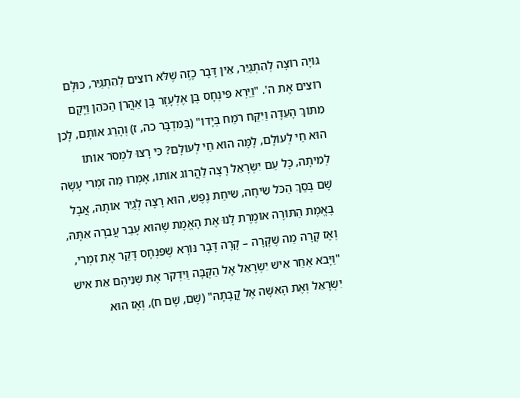גּוֹיָה רוֹצָה לְהִתְגַּיֵּר, אֵין דָּבָר כָזֶה שֶׁלֹּא רוֹצִים לְהִתְגַּיֵּר, כּוּלָּם רוֹצִים אֶת ה'. "וַיַּרְא פִּינְחָס בֶּן אֶלְעָזָר בֶּן אַהֲרֹן הַכֹּהֵן וַיָּקָם מִתּוֹךְ הָעֵדָה וַיִּקַּח רֹמַח בְּיָדוֹ" (בַּמִּדְבָּר כה, ז) וְהָרַג אוֹתָם, לָכֵן הוּא חַי לְעוֹלָם, לָמָּה הוּא חַי לְעוֹלָם? כִּי רָצוּ לִמְסֹר אוֹתוֹ לְמִיתָה, כָּל עַם יִשְׂרָאֵל רָצָה לַהֲרוֹג אוֹתוֹ, אָמְרוּ מַה זִמְרִי עָשָׂה שָׁם בְּסַךְ הַכֹּל שִׂיחָה, שִׂיחַת נֶפֶשׁ, הוּא רָצָה לְגַיֵּר אוֹתָהּ, אֲבָל בֶּאֱמֶת הַתּוֹרָה אוֹמֶרֶת לָנוּ אֶת הָאֱמֶת שֶׁהוּא עָבַר עֲבֵרָה אִתָּהּ, וְאָז קָרָה מַה שֶׁקָּרָה – קָרָה דָּבָר נּוֹרָא שֶׁפִּנְחָס דָּקַר אֶת זִמְרִי, "וַיָּבֹא אַחַר אִישׁ יִשְׂרָאֵל אֶל הַקֻּבָּה וַיִּדְקֹר אֶת שְׁנֵיהֶם אֵת אִישׁ יִשְׂרָאֵל וְאֶת הָאִשָּׁה אֶל קֳבָתָהּ" (שָׁם, שָׁם ח), וְאָז הוּא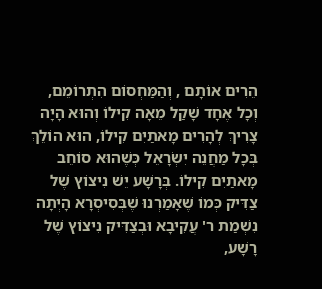הֵרִים אוֹתָם , וְהַמַּחְסוֹם הִתְרוֹמֵם, וְכָל אֶחָד שָׁקַל מֵאָה קִילוֹ וְהוּא הָיָה צָרִיךְ לְהָרִים מָאתַיִם קִילוֹ, הוּא הוֹלֵךְ בְּכָל מַחֲנֵה יִשְׂרָאֵל כְּשֶׁהוּא סוֹחֵב מָאתַיִם קִילוֹ. בְּרָשָׁע יֵשׁ נִיצוֹץ שֶׁל צַדִּיק כְּמוֹ שֶׁאָמַרְנוּ שֶׁבְּסִיסְרָא הָיְתָה נִשְׁמַת ר' עֲקִיבָא וּבְצַדִּיק נִיצוֹץ שֶׁל רָשָׁע,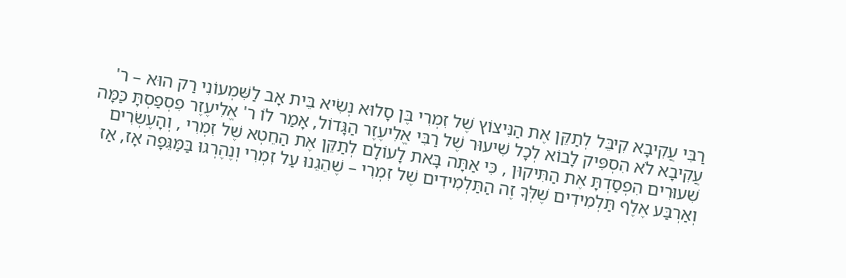רַבִּי עֲקִיבָא קִיבֵּל לְתַקֵּן אֶת הַנִּיצוֹץ שֶׁל זִמְרִי בֶּן סָלוּא נְשִׂיא בֵּית אָב לַשִּׁמְעוֹנִי רַק הוּא – ר' עֲקִיבָא לֹא הִסְפִּיק לָבוֹא לְכָל שִׁיעוּר שֶׁל רַבִּי אֱלִיעֶזֶר הַגָּדוֹל, אָמַר לוֹ ר' אֱלִיעֶזֶר פִסְפַסְתָּ כַּמָּה שִׁעוּרִים הִפְסַדְתָּ אֶת הַתִּיקוּן , כִּי אַתָּה בָּאת לָעוֹלָם לְתַקֵּן אֶת הַחֵטְא שֶׁל זִמְרִי , וְהָעֶשְׂרִים וְאַרְבַּע אֶלֶף תַּלְמִידִים שֶׁלְּךָ זֶה הַתַּלְמִידִים שֶׁל זִמְרִי – שֶׁהֵגֵנוּ עַל זִמְרִי וְנֶהֶרְגוּ בַּמַּגֵּפָה אָז, אַז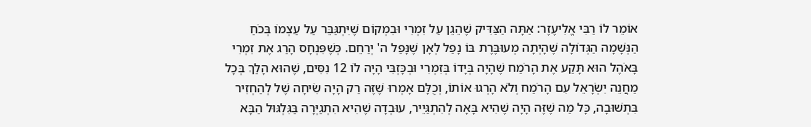אוֹמֵר לוֹ רַבִּי אֱלִיעֶזֶר: אַתָּה הַצַּדִּיק שֶׁהֵגֵן עַל זִמְרִי וּבִמְקוֹם שֶׁיִּתְגַּבֵּר עַל עַצְמוֹ בְּכֹחַ הַנְּשָׁמָה הַגְּדוֹלָה שֶׁהָיְתָה מְעוּבֶּרֶת בּוֹ נָפַל לְאָן שֶׁנָּפַל ה' יְרַחֵם. כְּשֶׁפִּנְחָס הָרַג אֶת זִמְרִי בָּאֹהֶל הוּא תָּקַע אֶת הָרֹמַח שֶׁהָיָה בְּיָדוֹ בְּזִמְרִי וּבְכָּזְבִּי הָיָה לוֹ 12 נִסִּים, שֶׁהוּא הָלַךְ בְּכָל מַחֲנֵה יִשְׂרָאֵל עִם הָרֹמַח וְלֹא הָרְגוּ אוֹתוֹ, וְכֻלָּם אָמְרוּ שֶׁזֶּה רַק הָיָה שִׂיחָה שֶׁל לְהַחְזִיר בִּתְשׁוּבָה, כָּל מַה שֶׁזֶּה הָיָה שֶׁהִיא בָּאָה לְהִתְגַּיֵיר, עוּבְדָה שֶׁהִיא הִתְגַיְּרָה בַּגִּלְגּוּל הַבָּא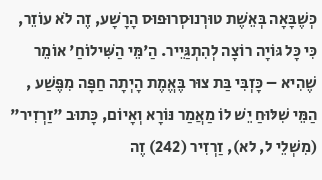כְּשֶׁבָּאָה בְּאֵשֶׁת טוּרְנוּסְרוּפוּס הָרָשָׁע, זֶה לֹא עוֹזֵר, כִּי כָּל גּוֹיָה רוֹצָה לְהִתְגַּיֵיר. הַ'מֵּי הַשִּׁילוֹחַ' אוֹמֵר שֶׁהִיא – כָּזְבִּי בַּת צוּר בֶּאֱמֶת הָיְתָה חַפָּה מִפֶּשַׁע , הַמֵּי שִׁלּוּחַ יֵשׁ לוֹ מַאֲמַר נּוֹרָא וְאָיוֹם, כָּתוּב "זַרְזִיר" (מִשְׁלֵי ל, לא), זַרְזִיר (242) זֶה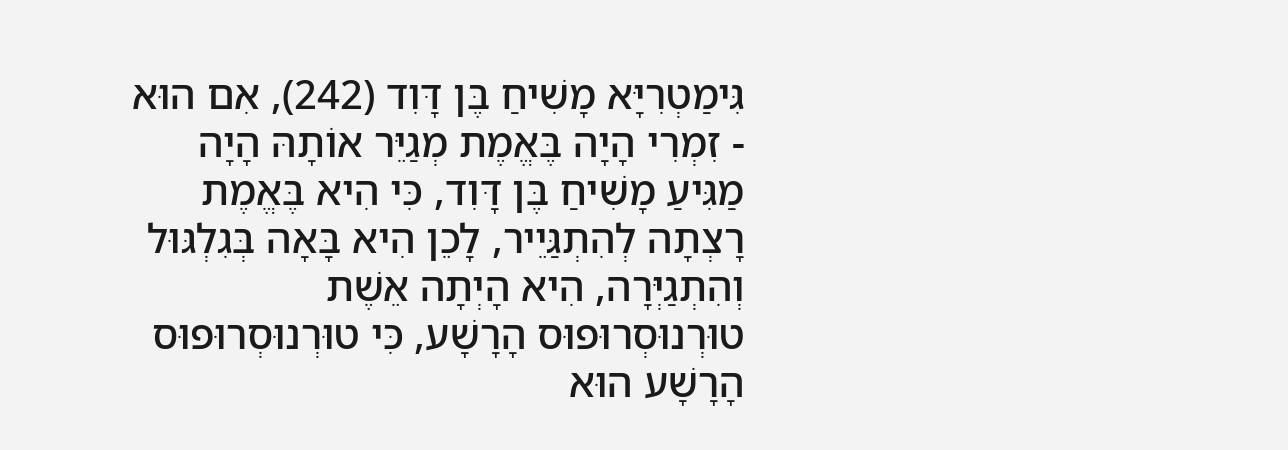גִּימַטְרִיָּא מָשִׁיחַ בֶּן דָּוִד (242), אִם הוּא - זִמְרִי הָיָה בֶּאֱמֶת מְגַיֵּר אוֹתָהּ הָיָה מַגִּיעַ מָשִׁיחַ בֶּן דָּוִד, כִּי הִיא בֶּאֱמֶת רָצְתָה לְהִתְגַּיֵיר, לָכֵן הִיא בָּאָה בְּגִלְגּוּל וְהִתְגַיְּרָה, הִיא הָיְתָה אֵשֶׁת טוּרְנוּסְרוּפוּס הָרָשָׁע, כִּי טוּרְנוּסְרוּפוּס הָרָשָׁע הוּא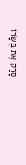סָרַק אֶת בְּשָׂרוֹ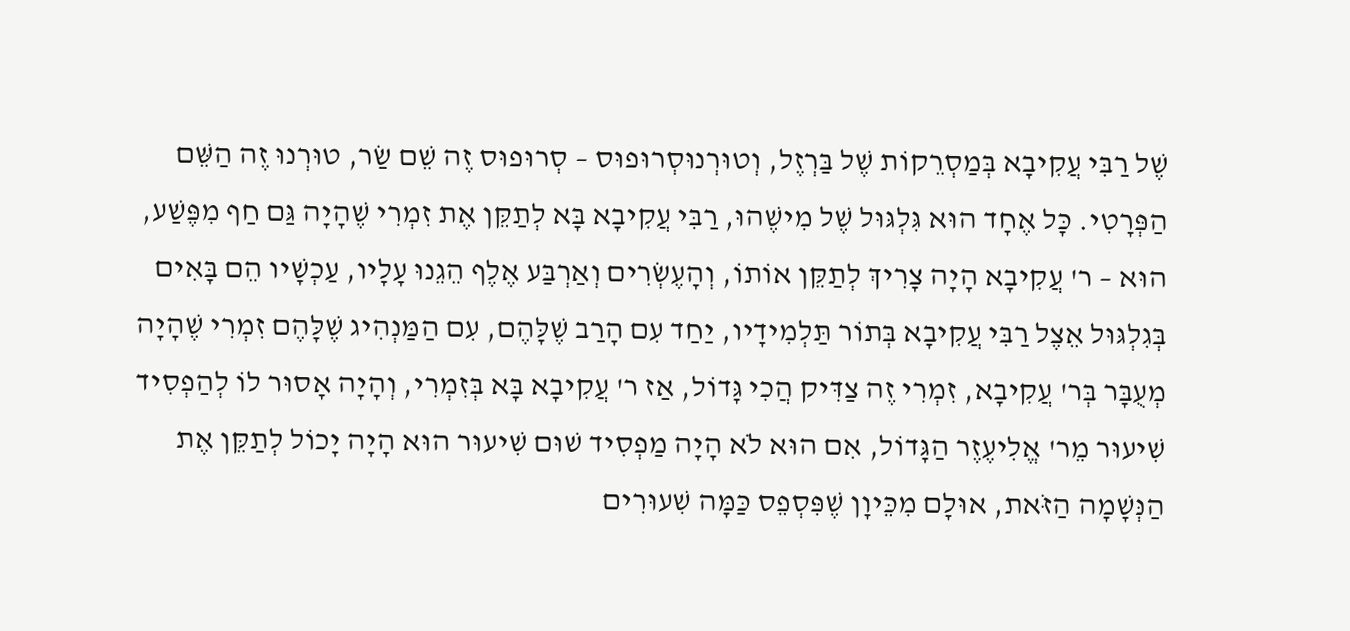שֶׁל רַבִּי עֲקִיבָא בְּמַסְרֵקוֹת שֶׁל בַּרְזֶל, וְטוּרְנוּסְרוּפוּס – סְרוּפוּס זֶה שֵׁם שַׂר, טוּרְנוּ זֶה הַשֵּׁם הַפְּרָטִי. כָּל אֶחָד הוּא גִּלְגּוּל שֶׁל מִישֶׁהוּ, רַבִּי עֲקִיבָא בָּא לְתַקֵּן אֶת זִמְרִי שֶׁהָיָה גַּם חַף מִפֶּשַׁע, הוּא – ר' עֲקִיבָא הָיָה צָרִיךְ לְתַקֵּן אוֹתוֹ, וְהָעֶשְׂרִים וְאַרְבַּע אֶלֶף הֵגֵנוּ עָלָיו, עַכְשָׁיו הֵם בָּאִים בְּגִלְגּוּל אֵצֶל רַבִּי עֲקִיבָא בְּתוֹר תַּלְמִידָיו, יַחַד עִם הָרַב שֶׁלָּהֶם, עִם הַמַּנְהִיג שֶׁלָּהֶם זִמְרִי שֶׁהָיָה מְעֻבָּר בְּר' עֲקִיבָא, זִמְרִי זֶה צַדִּיק הֲכִי גָּדוֹל, אַז ר' עֲקִיבָא בָּא בְּזִמְרִי, וְהָיָה אָסוּר לוֹ לְהַפְסִיד שִׁיעוּר מֵר' אֱלִיעֶזֶר הַגָּדוֹל, אִם הוּא לֹא הָיָה מַפְסִיד שׁוּם שִׁיעוּר הוּא הָיָה יָכוֹל לְתַקֵּן אֶת הַנְּשָׁמָה הַזֹּאת, אוּלָם מִכֵּיוָן שֶׁפִּסְפֵס כַּמָּה שִׁעוּרִים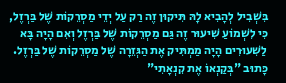בִּשְׁבִיל לְהָבִיא לָהּ תִּיקוּן זֶה רַק עַל יְדֵי מַסְרֵקוֹת שֶׁל בַּרְזֶל, כִּי לִשְׁמוֹעַ שִׁיעוּר זֶה גַּם מַסְרֵקוֹת שֶׁל בַּרְזֶל וְאִם הָיָה בָּא לַשִׁעוּרִים הָיָה מַמְתִּיק אֶת הַגְּזֵרָה שֶׁל מַסְרֵקוֹת שֶׁל בַּרְזֶל. כָּתוּב "בְּקַנְאוֹ אֶת קִנְאָתִי"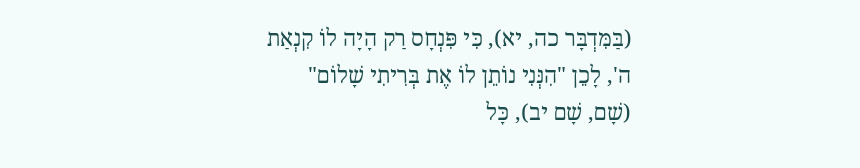(בַּמִּדְבָּר כה, יא), כִּי פִּנְחָס רַק הָיָה לוֹ קִנְאַת ה', לָכֵן "הִנְּנִי נוֹתֵן לוֹ אֶת בְּרִיתִי שָׁלוֹם" (שָׁם, שָׁם יב), כָּל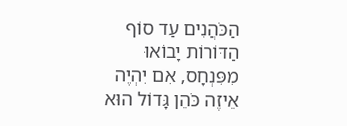הַכֹּהֲנִים עַד סוֹף הַדּוֹרוֹת יָבוֹאוּ מִפִּנְחָס, אִם יִהְיֶה אֵיזֶה כֹּהֵן גָּדוֹל הוּא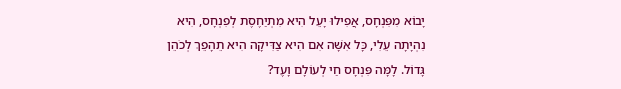יָבוֹא מִפִּנְחָס, אֲפִילוּ יָעֵל הִיא מִתְיַחֶסֶת לְפִנְחָס, הִיא נִהְיָתָה עֵלִי, כָּל אִשָּׁה אִם הִיא צַדִּיקָה הִיא תֵהָפֵךְ לְכֹהֵן גָּדוֹל. לָמָּה פִּנְחָס חַי לְעוֹלָם וָעֶד?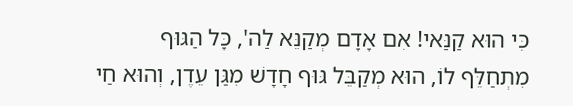כִּי הוּא קַנַּאי! אִם אָדָם מְקַנֵּא לַה', כָּל הַגּוּף מִתְחַלֵּף לוֹ, הוּא מְקַבֵּל גּוּף חָדָשׁ מִגַּן עֵדֶן, וְהוּא חַי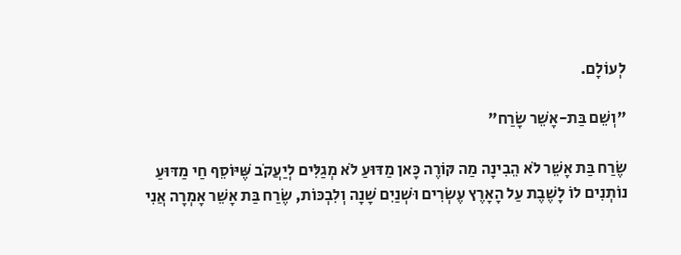לְעוֹלָם.

"וְשֵׁם בַּת-אָשֵׁר שָׂרַח"

שֶׂרַח בַּת אָשֵׁר לֹא הֵבִינָה מַה קּוֹרֶה כָּאן מַדּוּעַ לֹא מְגַלִּים לְיַעֲקֹב שֶּׁיּוֹסֵף חַי מַדּוּעַ נוֹתְנִים לוֹ לָשֶׁבֶת עַל הָאָרֶץ עֶשְׂרִים וּשְׁנַיִם שָׁנָה וְלִבְכּוֹת, שֶׂרַח בַּת אָשֵׁר אָמְרָה אֲנִי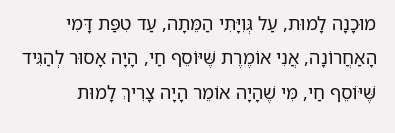מוּכָנָה לָמוּת, עַל גְּוִיָּתִי הַמֵּתָה, עַד טִפַּת דָּמִי הָאַחֲרוֹנָה, אֲנִי אוֹמֶרֶת שֶּׁיּוֹסֵף חַי, הָיָה אָסוּר לְהַגִּיד שֶּׁיּוֹסֵף חַי, מִּי שֶׁהָיָה אוֹמֵר הָיָה צָרִיךְ לָמוּת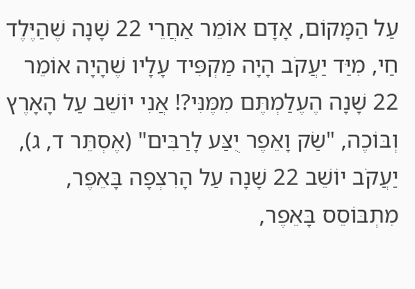עַל הַמָּקוֹם, אָדָם אוֹמֵר אַחֲרֵי 22 שָׁנָה שֶׁהַיֶּלֶד חַי, מִיַּד יַעֲקֹב הָיָה מַקְפִּיד עָלָיו שֶׁהָיָה אוֹמֵר 22 שָׁנָה הֶעֶלַמְתֶּם מִמֶּנִּי?! אֲנִי יוֹשֵׁב עַל הָאָרֶץ וְבּוֹכֶה, "שַׂק וָאֵפֶר יֻצַּע לָרַבִּים" (אֶסְתֵּר ד, ג), יַעֲקֹב יוֹשֵׁב 22 שָׁנָה עַל הָרִצְפָה בָּאֵפֶר, מִתְבּוֹסֵס בָּאֵפֶר,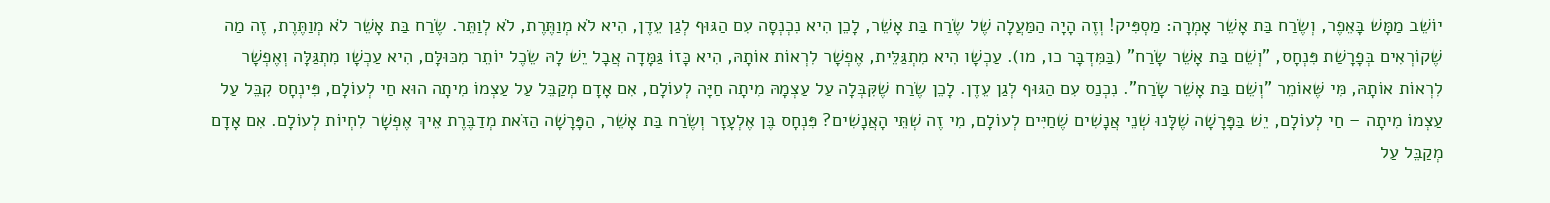יוֹשֵׁב מַמָּשׁ בָּאֵפֶר, וְשֶׂרַח בַּת אָשֵׁר אָמְרָה: מַסְפִּיק! וְזֶה הָיָה הַמַּעֲלָה שֶׁל שֶׂרַח בַּת אָשֵׁר, לָכֵן הִיא נִכְנְסָה עִם הַגּוּף לְגַן עֵדֶן, הִיא לֹא מְוַתֶּרֶת, לֹא לְוַתֵּר. שֶׂרַח בַּת אָשֵׁר לֹא מְוַתֶּרֶת, זֶה מַה שֶׁקוֹרְאִים בְּפָרָשַׁת פִּנְחָס, "וְשֵׁם בַּת אָשֵׁר שָׂרַח" (בַּמִּדְבָּר כו, מו). עַכְשָׁו הִיא מִתְגַּלֵּית, אֶפְשָׁר לִרְאוֹת אוֹתָהּ, הִיא כָּזוֹ גַּמָּדָה אֲבָל יֵשׁ לָהּ שֵׂכֶל יוֹתֵר מִכּוּלָּם, הִיא עַכְשָׁו מִתְגַּלָּה וְאֶפְשָׁר לִרְאוֹת אוֹתָהּ, מִּי שֶּׁאוֹמֵר "וְשֵׁם בַּת אָשֵׁר שָׂרַח". נִכְנַס עִם הַגּוּף לְגַן עֵדֶן. לָכֵן שֶׂרַח שֶׁקִּבְּלָה עַל עַצְמָהּ מִיתָה חַיָּה לְעוֹלָם, אִם אָדָם מְקַבֵּל עַל עַצְמוֹ מִיתָה הוּא חַי לְעוֹלָם, פִּינְחָס קִבֵּל עַל עַצְמוֹ מִיתָה – חַי לְעוֹלָם, יֵשׁ בַּפָּרָשָׁה שֶׁלָּנוּ שְׁנֵי אֲנָשִׁים שֶׁחַיִּים לְעוֹלָם, מִי זֶה שְׁתֵּי הָאֲנָשִׁים? פִּנְחָס בֶּן אֶלְעָזָר וְשֶׂרַח בַּת אָשֵׁר, הַפָּרָשָׁה הַזֹּאת מְדַבֶּרֶת אֵיךְ אֶפְשָׁר לִחְיוֹת לְעוֹלָם. אִם אָדָם מְקַבֵּל עַל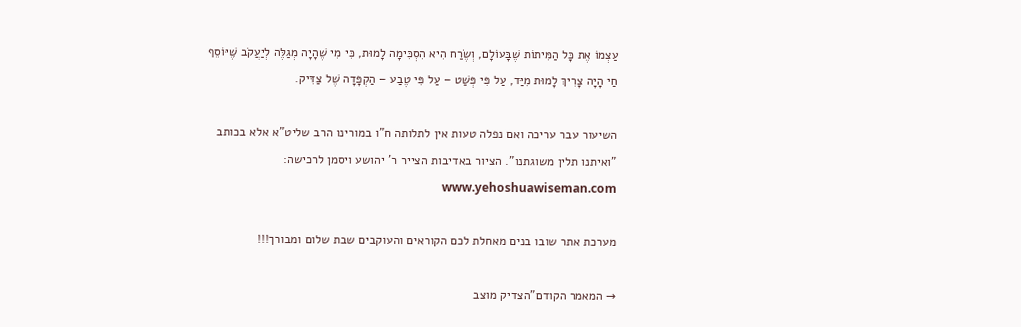עַצְמוֹ אֶת כָּל הַמִּיתוֹת שֶׁבָּעוֹלָם, וְשֶׂרַח הִיא הִסְכִּימָה לָמוּת, כִּי מִי שֶׁהָיָה מְגַלֶּה לְיַעֲקֹב שֶּׁיּוֹסֵף חַי הָיָה צָרִיךְ לָמוּת מִיַּד, עַל פִּי פְּשַׁט – עַל פִּי טֶבַע – הַקְפָּדָה שֶׁל צַדִּיק.

השיעור עבר עריכה ואם נפלה טעות אין לתלותה ח"ו במורינו הרב שליט"א אלא בכותב "ואיתנו תלין משוגתנו". הציור באדיבות הצייר ר' יהושע ויסמן לרכישה: www.yehoshuawiseman.com

מערכת אתר שובו בנים מאחלת לכם הקוראים והעוקבים שבת שלום ומבורך!!!

→ המאמר הקודם"הצדיק מוצב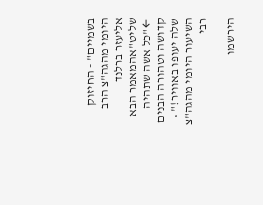בשמיים" - החיזוק היומי מהגה"צ הרב אליעזר ברלנד שליט"אהמאמר הבא ←"כל אשה שתהיה קדושה וטהורה הבנים שלה יעופו באוויר!" • השיעור היומי מהגה"צ רבי

הירשמו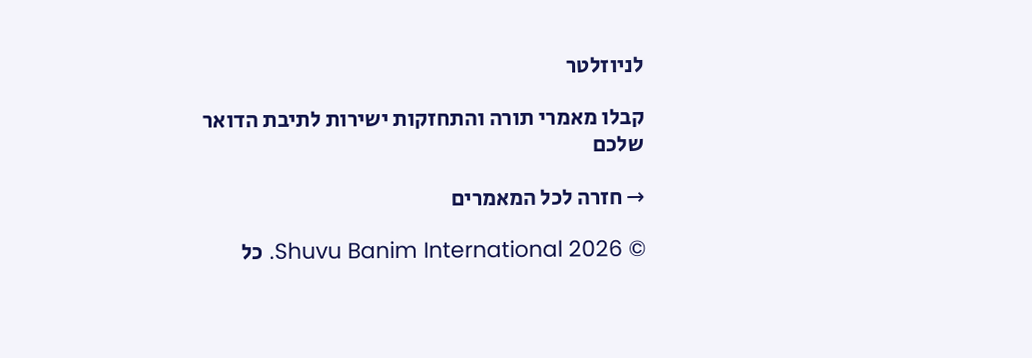לניוזלטר

קבלו מאמרי תורה והתחזקות ישירות לתיבת הדואר שלכם

→ חזרה לכל המאמרים

© 2026 Shuvu Banim International. כל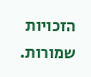הזכויות שמורות.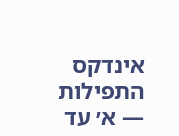אינדקס התפילות — א׳ עד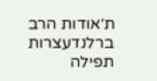ת׳אודות הרב ברלנדעצרות תפילה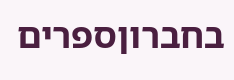בחברוןספרים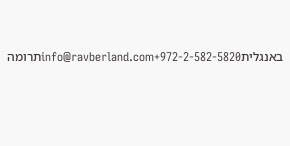באנגליתinfo@ravberland.com+972-2-582-5820תרומה